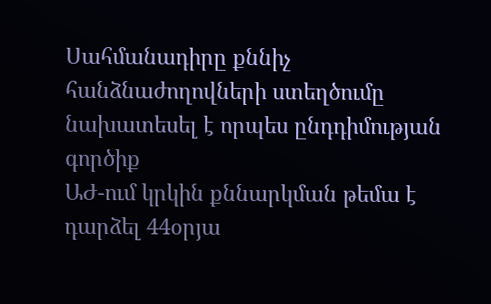Սահմանադիրը քննիչ հանձնաժողովների ստեղծումը նախատեսել է որպես ընդդիմության գործիք
ԱԺ-ում կրկին քննարկման թեմա է դարձել 44օրյա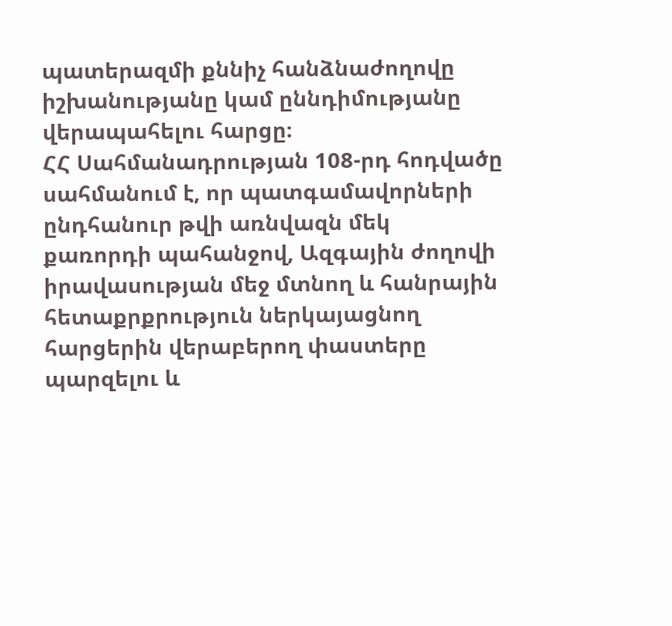պատերազմի քննիչ հանձնաժողովը իշխանությանը կամ ըննդիմությանը վերապահելու հարցը։
ՀՀ Սահմանադրության 108-րդ հոդվածը սահմանում է, որ պատգամավորների ընդհանուր թվի առնվազն մեկ քառորդի պահանջով, Ազգային ժողովի իրավասության մեջ մտնող և հանրային հետաքրքրություն ներկայացնող հարցերին վերաբերող փաստերը պարզելու և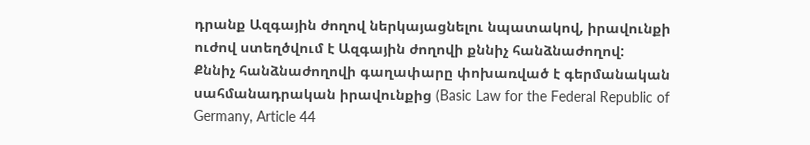դրանք Ազգային ժողով ներկայացնելու նպատակով, իրավունքի ուժով ստեղծվում է Ազգային ժողովի քննիչ հանձնաժողով:
Քննիչ հանձնաժողովի գաղափարը փոխառված է գերմանական սահմանադրական իրավունքից (Basic Law for the Federal Republic of Germany, Article 44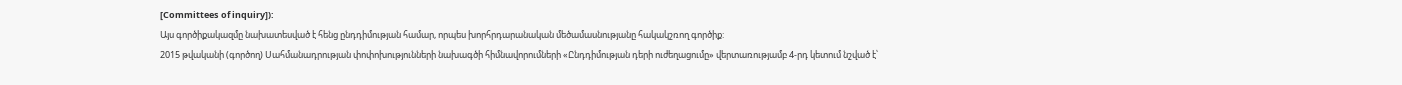[Committees of inquiry]):
Այս գործիքակազմը նախատեսված է հենց ընդդիմության համար, որպես խորհրդարանական մեծամասնությանը հակակշռող գործիք:
2015 թվականի (գործող) Սահմանադրության փոփոխությունների նախագծի հիմնավորումների «Ընդդիմության դերի ուժեղացումը» վերտառությամբ 4-րդ կետում նշված է՝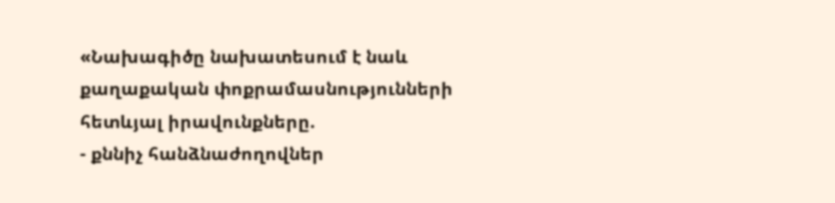«Նախագիծը նախատեսում է նաև քաղաքական փոքրամասնությունների հետևյալ իրավունքները.
- քննիչ հանձնաժողովներ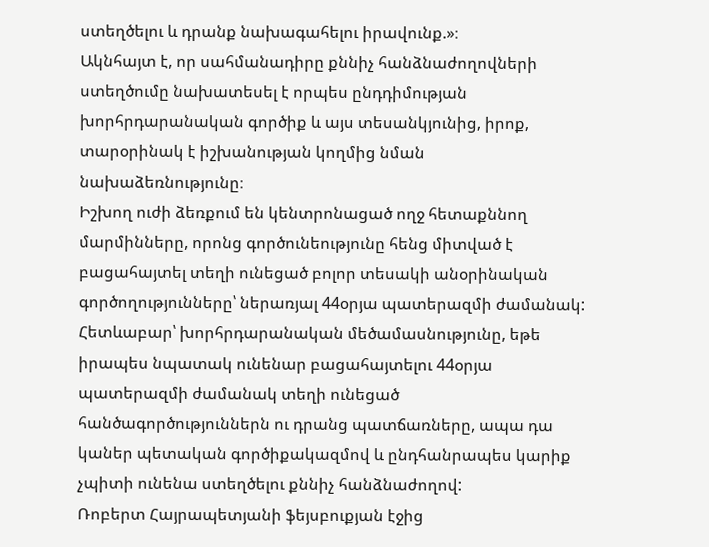ստեղծելու և դրանք նախագահելու իրավունք.»։
Ակնհայտ է, որ սահմանադիրը քննիչ հանձնաժողովների ստեղծումը նախատեսել է որպես ընդդիմության խորհրդարանական գործիք և այս տեսանկյունից, իրոք, տարօրինակ է իշխանության կողմից նման նախաձեռնությունը։
Իշխող ուժի ձեռքում են կենտրոնացած ողջ հետաքննող մարմինները, որոնց գործունեությունը հենց միտված է բացահայտել տեղի ունեցած բոլոր տեսակի անօրինական գործողությունները՝ ներառյալ 44օրյա պատերազմի ժամանակ:
Հետևաբար՝ խորհրդարանական մեծամասնությունը, եթե իրապես նպատակ ունենար բացահայտելու 44օրյա պատերազմի ժամանակ տեղի ունեցած հանծագործություններն ու դրանց պատճառները, ապա դա կաներ պետական գործիքակազմով և ընդհանրապես կարիք չպիտի ունենա ստեղծելու քննիչ հանձնաժողով:
Ռոբերտ Հայրապետյանի ֆեյսբուքյան էջից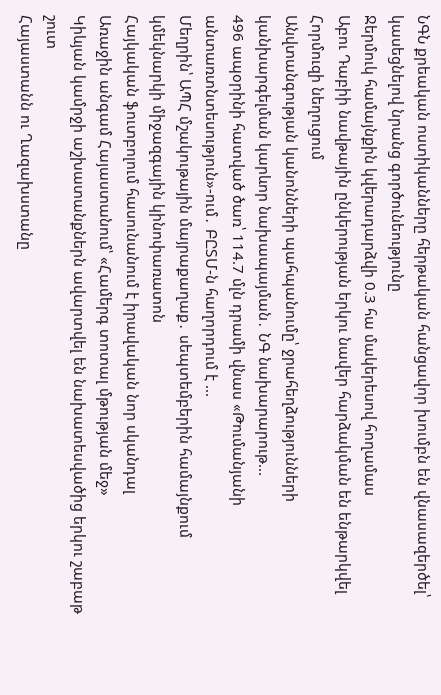ՆԳՆ քրեական ոստիկանները հերթական հանցավոր խումբն են վնասազերծել՝ կասեցնելով նրանց գործունեությունը
Ջերմուկ համայնքին կվերադարձվի 0.3 հա մակերեսով հողամաս
Աբու Դաբիի նավթային ընկերության երկու նավեր հարձակման են ենթարկվել Հորմուզի նեղուցում
Անվտանգության կանոնների պահպանումը՝ ջրահեղձությունների կանխարգելման կարևոր նախապայման․ ՆԳ նախարարութ...
496 ապօրինի հատված ծառ՝ 114.7 մլն դրամի վնաս «Թումանյանի անտառտնտեսություն»-ում․ ԲԸՏՄ-ն հաղորդում է ...
Մեղրին՝ ԱՊՀ մշակութային մայրաքաղաք․ սեպտեմբերին համայնքում կմեկնարկի միջազգային կինոփառատոն
Հայկական ֆուտբոլում հասունանում է իրավական նոր սկանդալ
Առաջին անգամ Հայաստանում՝ «Համերգ տոտալ մթության մեջ»
Կիևյան կամրջի աշխատանքներն ավարտվել են նախատեսվածից երկու շաբաթ շուտ
Հայաստանն ու Ղազախստանը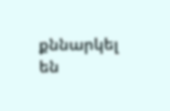քննարկել են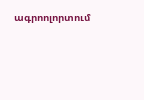ագրոոլորտում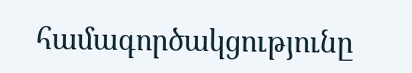համագործակցությունը